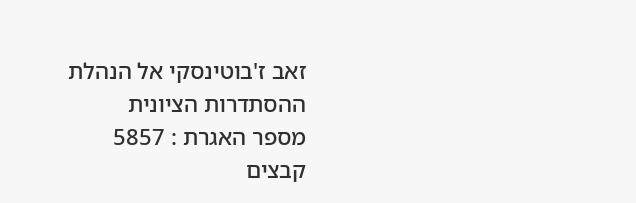זאב ז'בוטינסקי אל הנהלת ההסתדרות הציונית
מספר האגרת : 5857
קבצים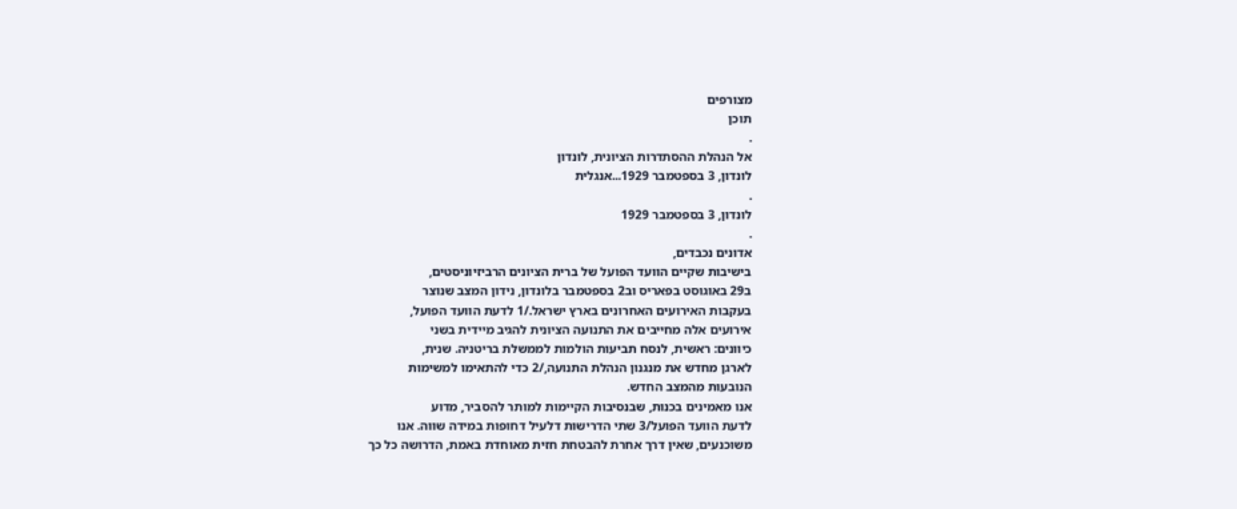מצורפים
תוכן
.
אל הנהלת ההסתדרות הציונית, לונדון
לונדון, 3 בספטמבר 1929...אנגלית
.
לונדון, 3 בספטמבר 1929
.
אדונים נכבדים,
בישיבות שקיים הוועד הפועל של ברית הציונים הרביזיוניסטים,
ב29 באוגוסט בפאריס וב2 בספטמבר בלונדון, נידון המצב שנוצר
בעקבות האירועים האחרונים בארץ ישראל./1 לדעת הוועד הפועל,
אירועים אלה מחייבים את התנועה הציונית להגיב מיידית בשני
כיוונים: ראשית, לנסח תביעות הולמות לממשלת בריטניה. שנית,
לארגן מחדש את מנגנון הנהלת התנועה,/2 כדי להתאימו למשימות
הנובעות מהמצב החדש.
אנו מאמינים בכנות, שבנסיבות הקיימות למותר להסביר, מדוע
לדעת הוועד הפועל/3 שתי הדרישות דלעיל דחופות במידה שווה. אנו
משוכנעים, שאין דרך אחרת להבטחת חזית מאוחדת באמת, הדרושה כל כך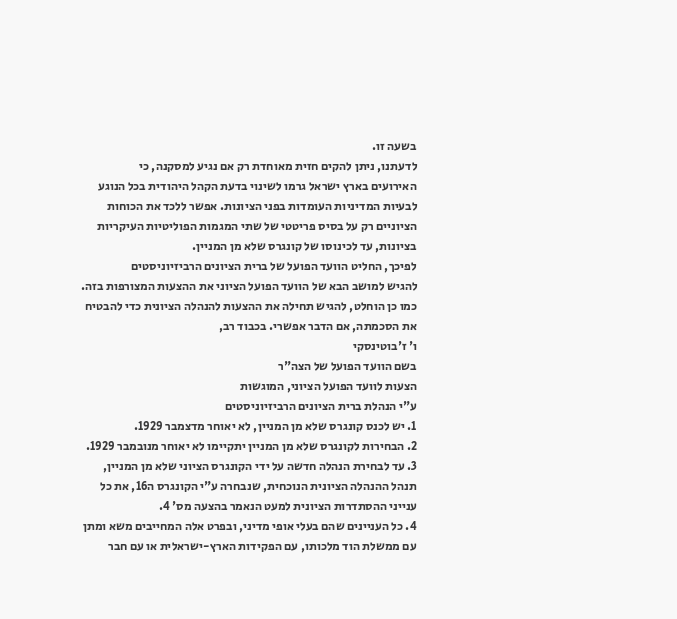בשעה זו.
לדעתנו, ניתן להקים חזית מאוחדת רק אם נגיע למסקנה, כי
האירועים בארץ ישראל גרמו לשינוי בדעת הקהל היהודית בכל הנוגע
לבעיות המדיניות העומדות בפני הציונות. אפשר ללכד את הכוחות
הציוניים רק על בסיס פריטטי של שתי המגמות הפוליטיות העיקריות
בציונות, עד לכינוסו של קונגרס שלא מן המניין.
לפיכך, החליט הוועד הפועל של ברית הציונים הרביזיוניסטים
להגיש למושב הבא של הוועד הפועל הציוני את ההצעות המצורפות בזה.
כמו כן הוחלט, להגיש תחילה את ההצעות להנהלה הציונית כדי להבטיח
את הסכמתה, אם הדבר אפשרי. בכבוד רב,
ו' ז'בוטינסקי
בשם הוועד הפועל של הצה"ר
הצעות לוועד הפועל הציוני, המוגשות
ע"י הנהלת ברית הציונים הרביזיוניסטים
1. יש לכנס קונגרס שלא מן המניין, לא יאוחר מדצמבר 1929.
2. הבחירות לקונגרס שלא מן המניין יתקיימו לא יאוחר מנובמבר 1929.
3. עד לבחירת הנהלה חדשה על ידי הקונגרס הציוני שלא מן המניין,
תנהל ההנהלה הציונית הנוכחית, שנבחרה ע"י הקונגרס ה16, את כל
ענייני ההסתדרות הציונית למעט הנאמר בהצעה מס' 4.
4. כל העניינים שהם בעלי אופי מדיני, ובפרט אלה המחייבים משא ומתן
עם ממשלת הוד מלכותו, עם הפקידות הארץ-ישראלית או עם חבר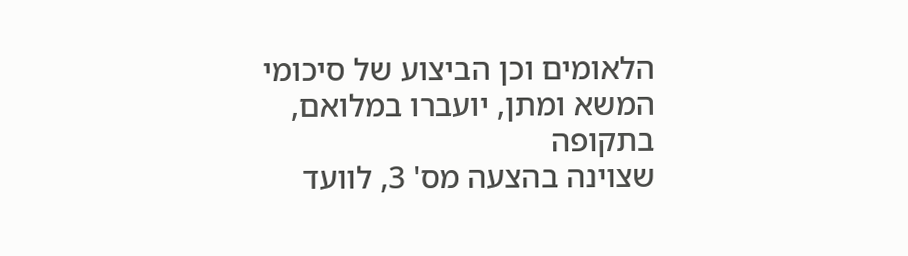הלאומים וכן הביצוע של סיכומי המשא ומתן, יועברו במלואם, בתקופה
שצוינה בהצעה מס' 3, לוועד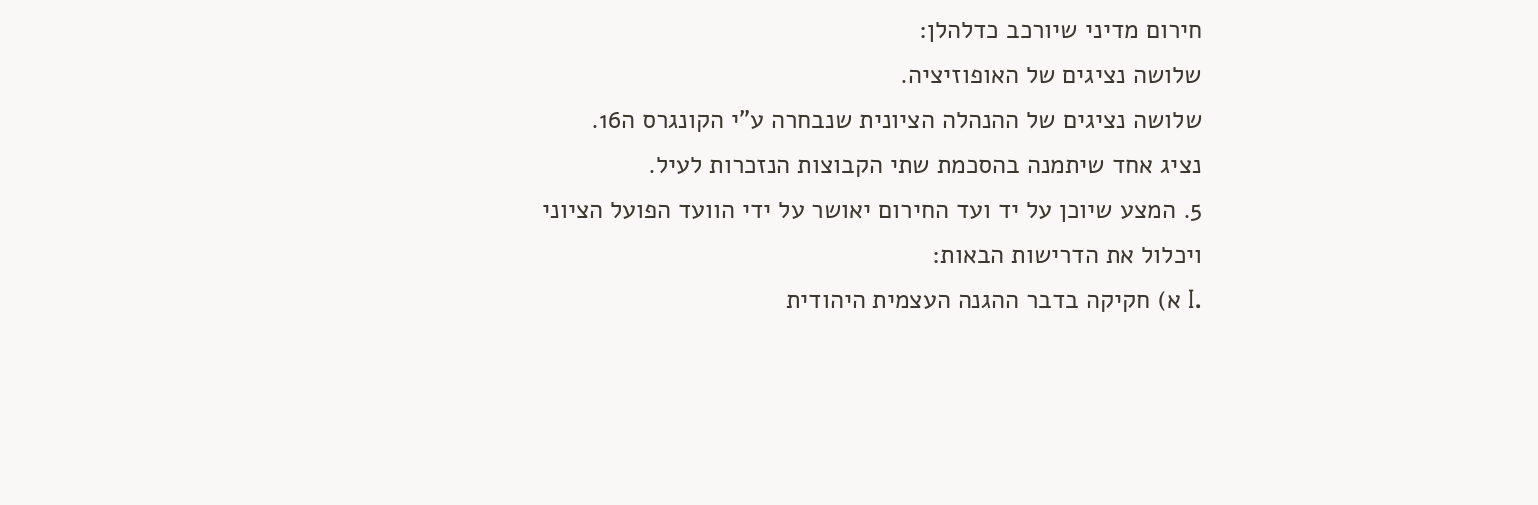חירום מדיני שיורכב כדלהלן:
שלושה נציגים של האופוזיציה.
שלושה נציגים של ההנהלה הציונית שנבחרה ע"י הקונגרס ה16.
נציג אחד שיתמנה בהסכמת שתי הקבוצות הנזכרות לעיל.
5. המצע שיוכן על יד ועד החירום יאושר על ידי הוועד הפועל הציוני
ויכלול את הדרישות הבאות:
.I א) חקיקה בדבר ההגנה העצמית היהודית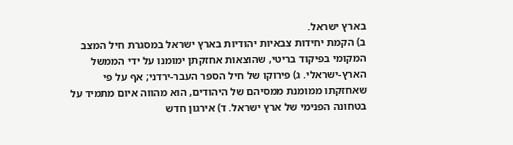בארץ ישראל.
ב) הקמת יחידות צבאיות יהודיות בארץ ישראל במסגרת חיל המצב
המקומי בפיקוד בריטי, שהוצאות אחזקתן ימומנו על ידי הממשל
הארץ-ישראלי. ג) פירוקו של חיל הספר העבר-ירדני; אף על פי
שאחזקתו ממומנת ממסיהם של היהודים, הוא מהווה איום מתמיד על
בטחונה הפנימי של ארץ ישראל. ד) אירגון חדש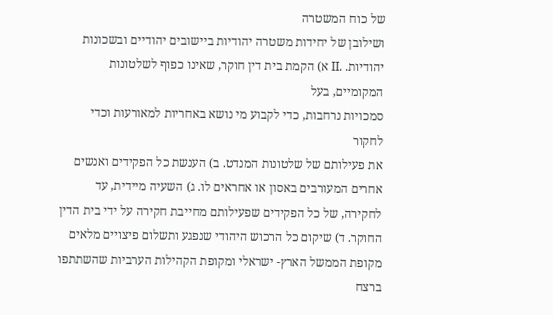של כוח המשטרה
ושילובן של יחידות משטרה יהודיות ביישובים יהודיים ובשכונות
יהודיות. .II א) הקמת בית דין חוקר, שאינו כפוף לשלטונות המקומיים, בעל
סמכויות נרחבות, כדי לקבוע מי נושא באחריות למאורעות וכדי לחקור
את פעילותם של שלטונות המנדט. ב) הענשת כל הפקידים ואנשים
אחרים המעורבים באסון או אחראים לו. ג) השעיה מיידית, עד
לחקירה, של כל הפקידים שפעילותם מחייבת חקירה על ידי בית הדין
החוקר. ד) שיקום כל הרכוש היהודי שנפגע ותשלום פיצויים מלאים
מקופת הממשל הארץ- ישראלי ומקופת הקהילות הערביות שהשתתפו ברצח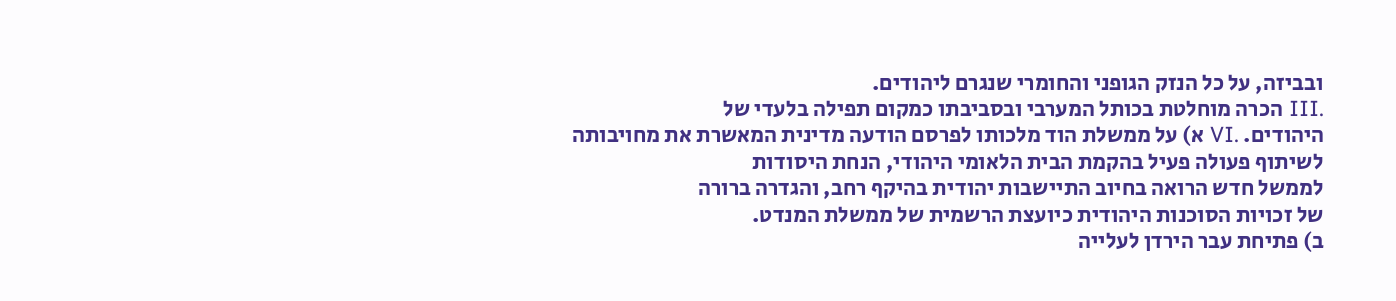ובביזה, על כל הנזק הגופני והחומרי שנגרם ליהודים.
.III הכרה מוחלטת בכותל המערבי ובסביבתו כמקום תפילה בלעדי של
היהודים. .VI א) על ממשלת הוד מלכותו לפרסם הודעה מדינית המאשרת את מחויבותה
לשיתוף פעולה פעיל בהקמת הבית הלאומי היהודי, הנחת היסודות
לממשל חדש הרואה בחיוב התיישבות יהודית בהיקף רחב, והגדרה ברורה
של זכויות הסוכנות היהודית כיועצת הרשמית של ממשלת המנדט.
ב) פתיחת עבר הירדן לעלייה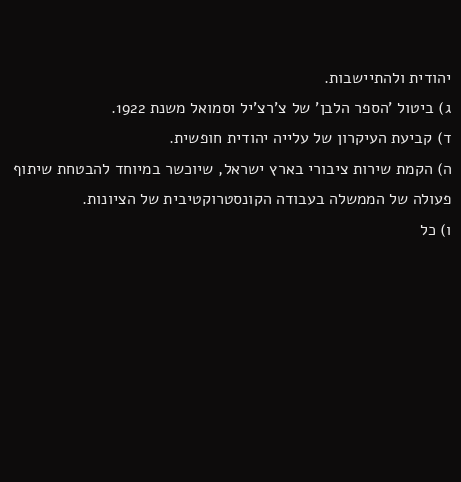יהודית ולהתיישבות.
ג) ביטול 'הספר הלבן' של צ'רצ'יל וסמואל משנת 1922.
ד) קביעת העיקרון של עלייה יהודית חופשית.
ה) הקמת שירות ציבורי בארץ ישראל, שיוכשר במיוחד להבטחת שיתוף
פעולה של הממשלה בעבודה הקונסטרוקטיבית של הציונות.
ו) כל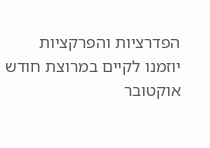הפדרציות והפרקציות יוזמנו לקיים במרוצת חודש אוקטובר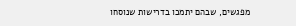מפגשים, שבהם יתמכו בדרישות שנוסחו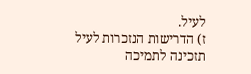לעיל.
ז) הדרישות הנזכרות לעיל תזכינה לתמיכה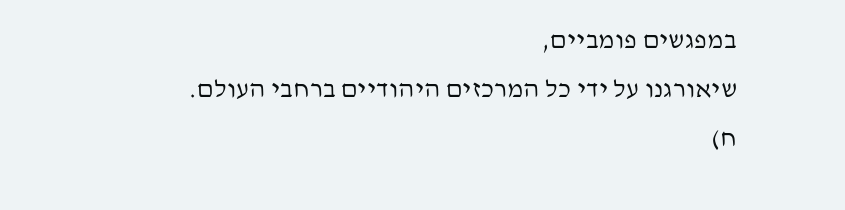במפגשים פומביים,
שיאורגנו על ידי כל המרכזים היהודיים ברחבי העולם.
ח)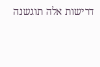דרישות אלה תוגשנה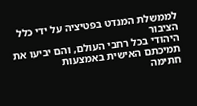לממשלת המנדט בפטיציה על ידי כלל הציבור
היהודי בכל רחבי העולם, והם יביעו את תמיכתם האישית באמצעות
חתימה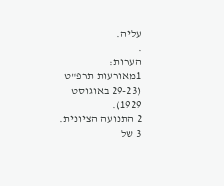עליה.
.
הערות:
1מאורעות תרפ"ט (29-23 באוגוסט 1929).
2 התנועה הציונית.
3 של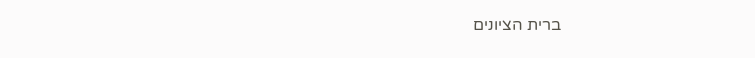ברית הציונים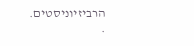הרביזיוניסטים.
.